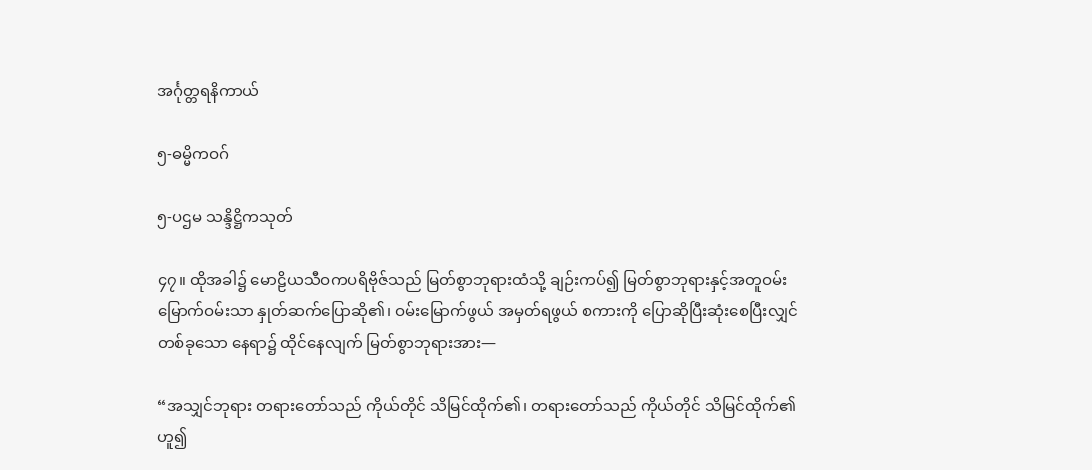အင်္ဂုတ္တရနိကာယ်

၅-ဓမ္မိကဝဂ်

၅-ပဌမ သန္ဒိဋ္ဌိကသုတ်

၄၇။ ထိုအခါ၌ မောဠိယသီဝကပရိဗိုဇ်သည် မြတ်စွာဘုရားထံသို့ ချဉ်းကပ်၍ မြတ်စွာဘုရားနှင့်အတူဝမ်းမြောက်ဝမ်းသာ နှုတ်ဆက်ပြောဆို၏၊ ဝမ်းမြောက်ဖွယ် အမှတ်ရဖွယ် စကားကို ပြောဆိုပြီးဆုံးစေပြီးလျှင် တစ်ခုသော နေရာ၌ ထိုင်နေလျက် မြတ်စွာဘုရားအား—

“အသျှင်ဘုရား တရားတော်သည် ကိုယ်တိုင် သိမြင်ထိုက်၏၊ တရားတော်သည် ကိုယ်တိုင် သိမြင်ထိုက်၏ဟူ၍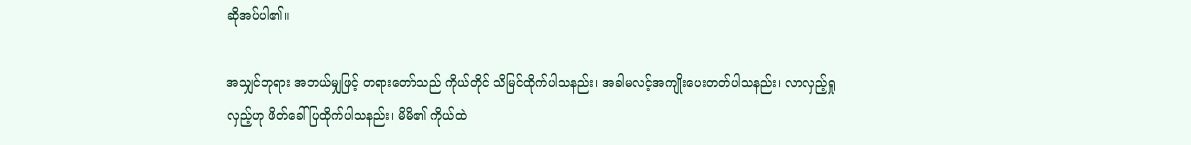ဆိုအပ်ပါ၏။

အသျှင်ဘုရား အဘယ်မျှဖြင့် တရားတော်သည် ကိုယ်တိုင် သိမြင်ထိုက်ပါသနည်း၊ အခါမလင့်အကျိုးပေးတတ်ပါသနည်း၊ လာလှည့်ရှုလှည့်ဟု ဖိတ်ခေါ်ပြထိုက်ပါသနည်း၊ မိမိ၏ ကိုယ်ထဲ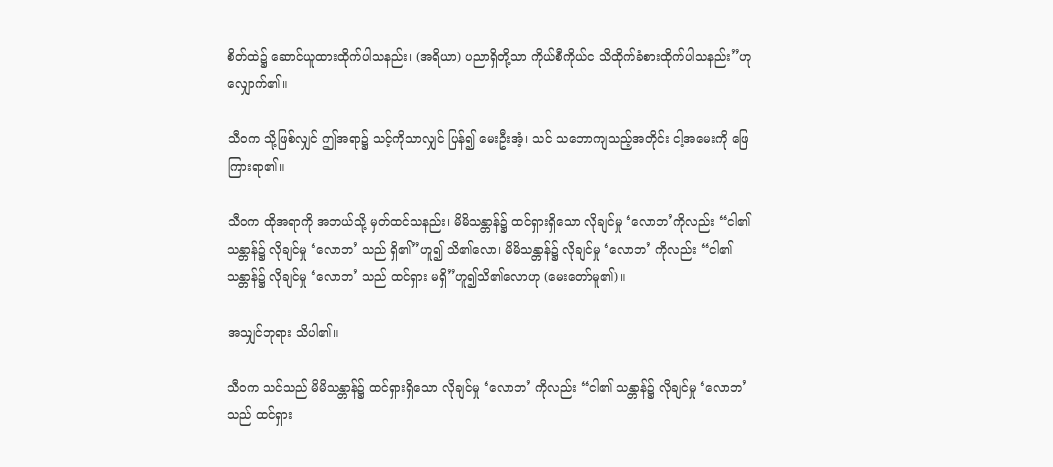စိတ်ထဲ၌ ဆောင်ယူထားထိုက်ပါသနည်း၊ (အရိယာ) ပညာရှိတို့သာ ကိုယ်စီကိုယ်င သိထိုက်ခံစားထိုက်ပါသနည်း”ဟုလျှောက်၏။

သီဝက သို့ဖြစ်လျှင် ဤအရာ၌ သင့်ကိုသာလျှင် ပြန်၍ မေးဦးအံ့၊ သင် သဘောကျသည့်အတိုင်း ငါ့အမေးကို ဖြေကြားရာ၏။

သီဝက ထိုအရာကို အဘယ်သို့ မှတ်ထင်သနည်း၊ မိမိသန္တာန်၌ ထင်ရှားရှိသော လိုချင်မှု ‘လောဘ’ကိုလည်း “ငါ၏ သန္တာန်၌ လိုချင်မှု ‘လောဘ’ သည် ရှိ၏”ဟူ၍ သိ၏လော၊ မိမိသန္တာန်၌ လိုချင်မှု ‘လောဘ’ ကိုလည်း “ငါ၏ သန္တာန်၌ လိုချင်မှု ‘လောဘ’ သည် ထင်ရှား မရှိ”ဟူ၍သိ၏လောဟု (မေးတော်မူ၏)။

အသျှင်ဘုရား သိပါ၏။

သီဝက သင်သည် မိမိသန္တာန်၌ ထင်ရှားရှိသော လိုချင်မှု ‘လောဘ’ ကိုလည်း “ငါ၏ သန္တာန်၌ လိုချင်မှု ‘လောဘ’ သည် ထင်ရှား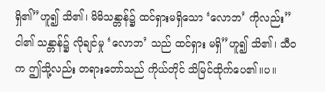ရှိ၏”ဟူ၍ သိ၏၊ မိမိသန္တာန်၌ ထင်ရှားမရှိသော ‘လောဘ’ ကိုလည်း”ငါ၏ သန္တာန်၌ လိုချင်မှု ‘လောဘ’ သည် ထင်ရှား မရှိ”ဟူ၍ သိ၏၊ သီဝက ဤသို့လည်း တရားတော်သည် ကိုယ်တိုင် သိမြင်ထိုက်ပေ၏။ပ။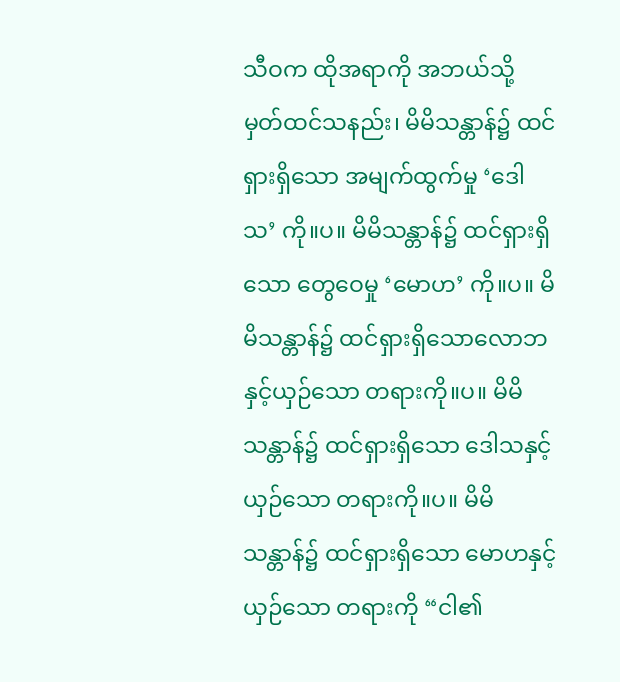သီဝက ထိုအရာကို အဘယ်သို့ မှတ်ထင်သနည်း၊ မိမိသန္တာန်၌ ထင်ရှားရှိသော အမျက်ထွက်မှု ‘ဒေါသ’ ကို။ပ။ မိမိသန္တာန်၌ ထင်ရှားရှိသော တွေဝေမှု ‘မောဟ’ ကို။ပ။ မိမိသန္တာန်၌ ထင်ရှားရှိသောလောဘနှင့်ယှဉ်သော တရားကို။ပ။ မိမိသန္တာန်၌ ထင်ရှားရှိသော ဒေါသနှင့်ယှဉ်သော တရားကို။ပ။ မိမိသန္တာန်၌ ထင်ရှားရှိသော မောဟနှင့်ယှဉ်သော တရားကို “ငါ၏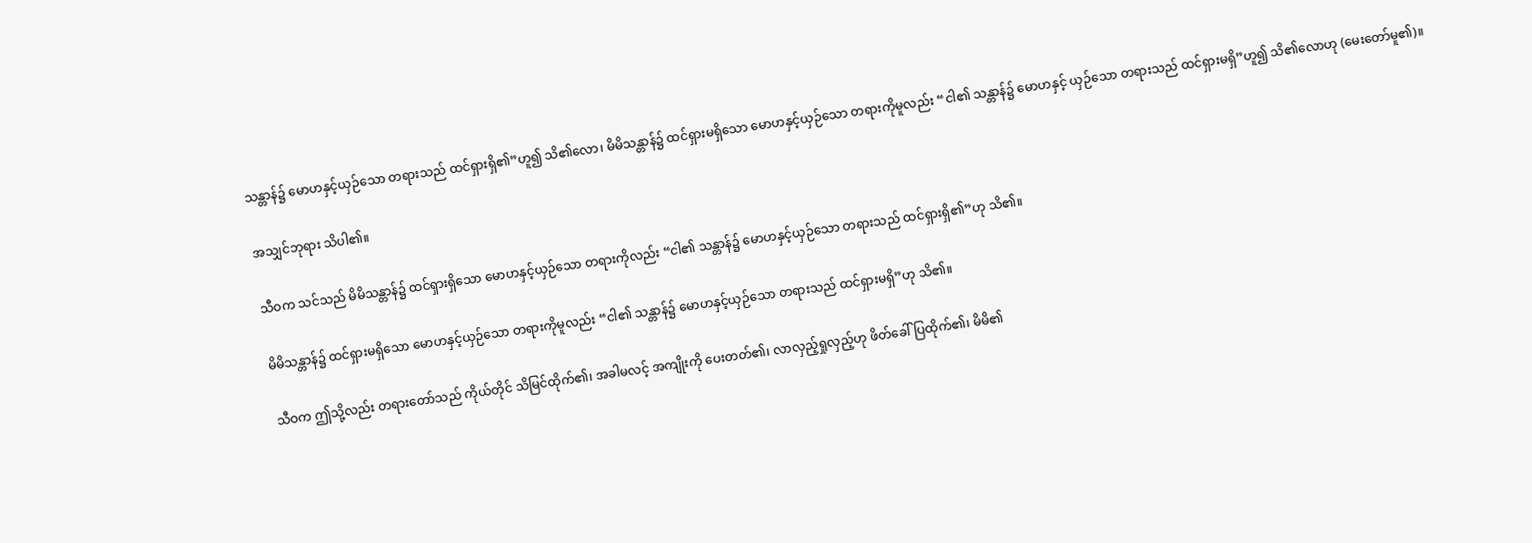သန္တာန်၌ မောဟနှင့်ယှဉ်သော တရားသည် ထင်ရှားရှိ၏”ဟူ၍ သိ၏လော၊ မိမိသန္တာန်၌ ထင်ရှားမရှိသော မောဟနှင့်ယှဉ်သော တရားကိုမူလည်း “ငါ၏ သန္တာန်၌ မောဟနှင့် ယှဉ်သော တရားသည် ထင်ရှားမရှိ”ဟူ၍ သိ၏လောဟု (မေးတော်မူ၏)။

အသျှင်ဘုရား သိပါ၏။

သီဝက သင်သည် မိမိသန္တာန်၌ ထင်ရှားရှိသော မောဟနှင့်ယှဉ်သော တရားကိုလည်း “ငါ၏ သန္တာန်၌ မောဟနှင့်ယှဉ်သော တရားသည် ထင်ရှားရှိ၏”ဟု သိ၏။

မိမိသန္တာန်၌ ထင်ရှားမရှိသော မောဟနှင့်ယှဉ်သော တရားကိုမူလည်း “ငါ၏ သန္တာန်၌ မောဟနှင့်ယှဉ်သော တရားသည် ထင်ရှားမရှိ”ဟု သိ၏။

သီဝက ဤသို့လည်း တရားတော်သည် ကိုယ်တိုင် သိမြင်ထိုက်၏၊ အခါမလင့် အကျိုးကို ပေးတတ်၏၊ လာလှည့်ရှုလှည့်ဟု ဖိတ်ခေါ်ပြထိုက်၏၊ မိမိ၏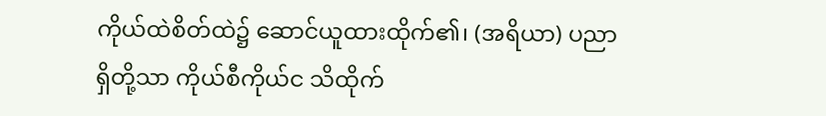ကိုယ်ထဲစိတ်ထဲ၌ ဆောင်ယူထားထိုက်၏၊ (အရိယာ) ပညာရှိတို့သာ ကိုယ်စီကိုယ်င သိထိုက်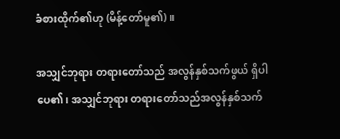ခံစားထိုက်၏ဟု (မိန့်တော်မူ၏)။

အသျှင်ဘုရား တရားတော်သည် အလွန်နှစ်သက်ဖွယ် ရှိပါပေ၏၊ အသျှင်ဘုရား တရားတော်သည်အလွန်နှစ်သက်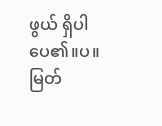ဖွယ် ရှိပါပေ၏။ပ။ မြတ်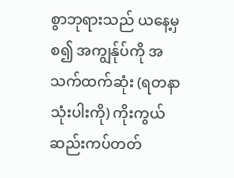စွာဘုရားသည် ယနေ့မှစ၍ အကျွန်ုပ်ကို အသက်ထက်ဆုံး (ရတနာသုံးပါးကို) ကိုးကွယ်ဆည်းကပ်တတ်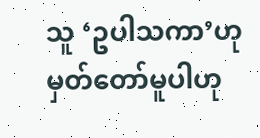သူ ‘ဥပါသကာ’ဟု မှတ်တော်မူပါဟု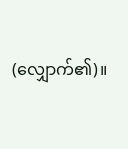(လျှောက်၏)။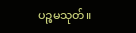ပဉ္စမသုတ်။